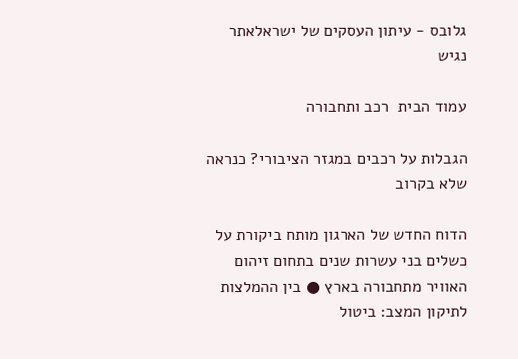גלובס - עיתון העסקים של ישראלאתר נגיש

עמוד הבית  רכב ותחבורה

הגבלות על רכבים במגזר הציבורי? כנראה שלא בקרוב

הדוח החדש של הארגון מותח ביקורת על כשלים בני עשרות שנים בתחום זיהום האוויר מתחבורה בארץ ● בין ההמלצות לתיקון המצב: ביטול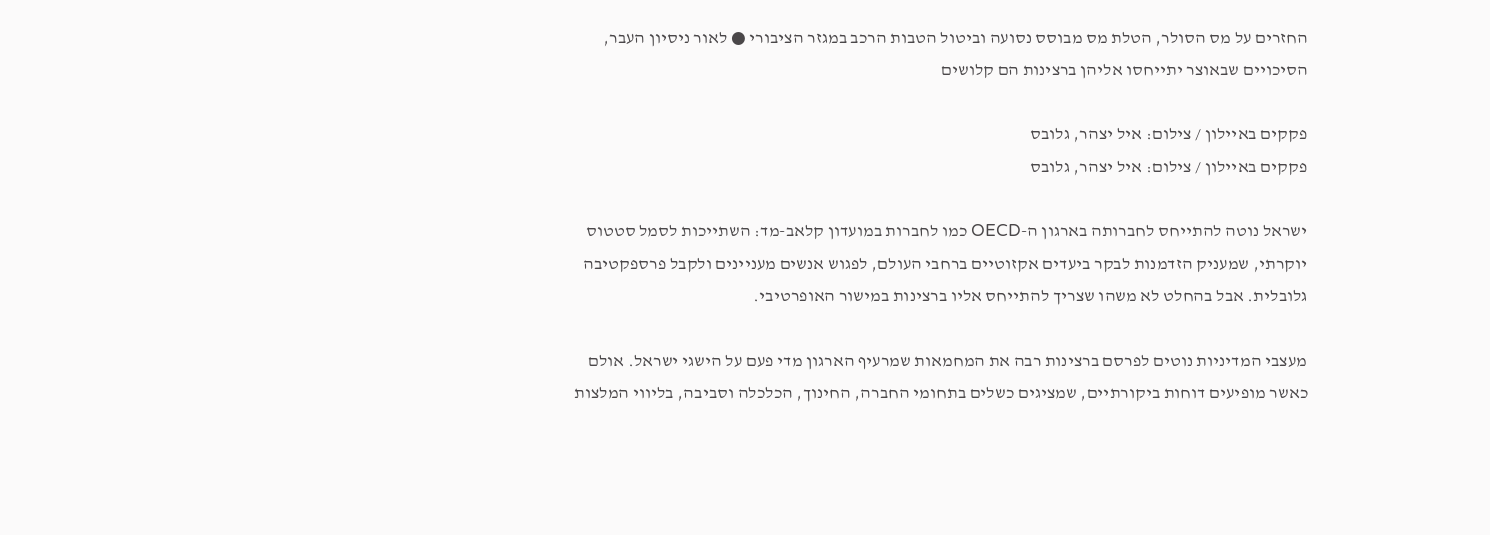החזרים על מס הסולר, הטלת מס מבוסס נסועה וביטול הטבות הרכב במגזר הציבורי ● לאור ניסיון העבר, הסיכויים שבאוצר יתייחסו אליהן ברצינות הם קלושים

פקקים באיילון / צילום: איל יצהר, גלובס
פקקים באיילון / צילום: איל יצהר, גלובס

ישראל נוטה להתייחס לחברותה בארגון ה-OECD כמו לחברות במועדון קלאב-מד: השתייכות לסמל סטטוס יוקרתי, שמעניק הזדמנות לבקר ביעדים אקזוטיים ברחבי העולם, לפגוש אנשים מעניינים ולקבל פרספקטיבה גלובלית. אבל בהחלט לא משהו שצריך להתייחס אליו ברצינות במישור האופרטיבי.

מעצבי המדיניות נוטים לפרסם ברצינות רבה את המחמאות שמרעיף הארגון מדי פעם על הישגי ישראל. אולם כאשר מופיעים דוחות ביקורתיים, שמציגים כשלים בתחומי החברה, החינוך, הכלכלה וסביבה, בליווי המלצות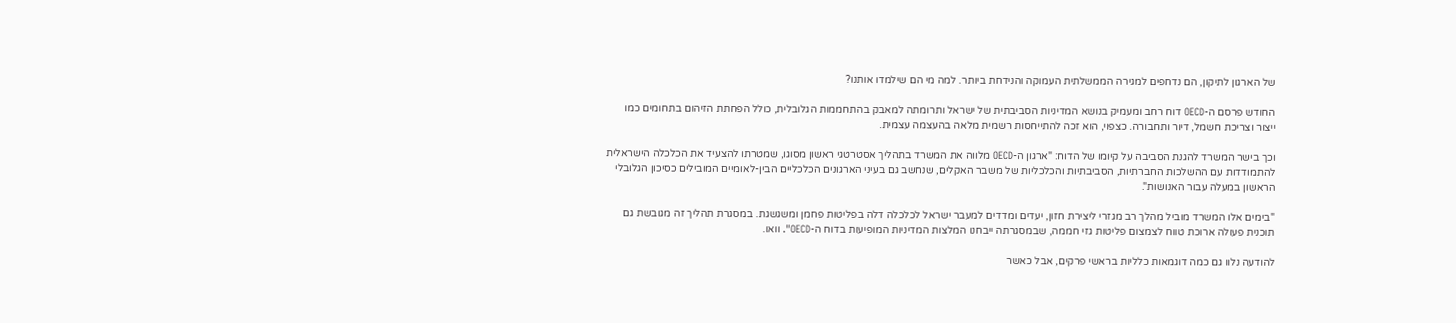של הארגון לתיקון, הם נדחפים למגירה הממשלתית העמוקה והנידחת ביותר. למה מי הם שילמדו אותנו?

החודש פרסם ה-OECD דוח רחב ומעמיק בנושא המדיניות הסביבתית של ישראל ותרומתה למאבק בהתחממות הגלובלית, כולל הפחתת הזיהום בתחומים כמו ייצור וצריכת חשמל, דיור ותחבורה. כצפוי, הוא זכה להתייחסות רשמית מלאה בהעצמה עצמית.

וכך בישר המשרד להגנת הסביבה על קיומו של הדוח: "ארגון ה-OECD מלווה את המשרד בתהליך אסטרטגי ראשון מסוגו, שמטרתו להצעיד את הכלכלה הישראלית להתמודדות עם ההשלכות החברתיות, הסביבתיות והכלכליות של משבר האקלים, שנחשב גם בעיני הארגונים הכלכליים הבין-לאומיים המובילים כסיכון הגלובלי הראשון במעלה עבור האנושות".

"בימים אלו המשרד מוביל מהלך רב מגזרי ליצירת חזון, יעדים ומדדים למעבר ישראל לכלכלה דלה בפליטות פחמן ומשגשגת. במסגרת תהליך זה מגובשת גם תוכנית פעולה ארוכת טווח לצמצום פליטות גזי חממה, שבמסגרתה ייבחנו המלצות המדיניות המופיעות בדוח ה-OECD". וואו.

להודעה נלוו גם כמה דוגמאות כלליות בראשי פרקים, אבל כאשר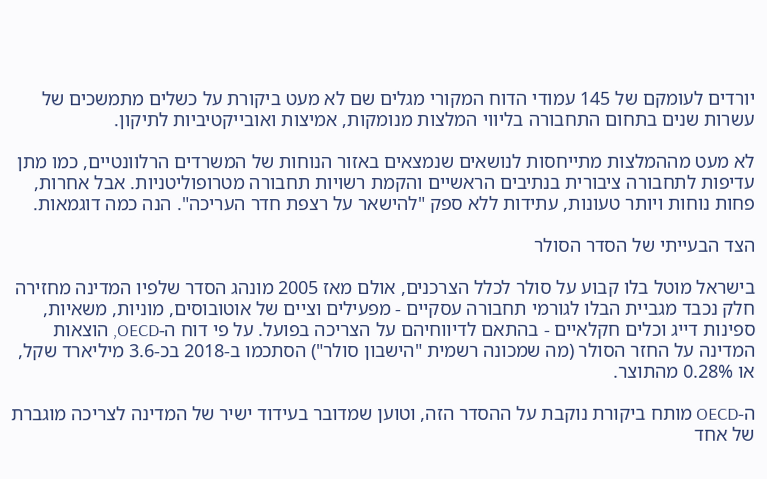יורדים לעומקם של 145 עמודי הדוח המקורי מגלים שם לא מעט ביקורת על כשלים מתמשכים של עשרות שנים בתחום התחבורה בליווי המלצות מנומקות, אמיצות ואובייקטיביות לתיקון.

לא מעט מההמלצות מתייחסות לנושאים שנמצאים באזור הנוחות של המשרדים הרלוונטיים, כמו מתן עדיפות לתחבורה ציבורית בנתיבים הראשיים והקמת רשויות תחבורה מטרופוליטניות. אבל אחרות, פחות נוחות ויותר טעונות, עתידות ללא ספק "להישאר על רצפת חדר העריכה". הנה כמה דוגמאות.

הצד הבעייתי של הסדר הסולר

בישראל מוטל בלו קבוע על סולר לכלל הצרכנים, אולם מאז 2005 מונהג הסדר שלפיו המדינה מחזירה חלק נכבד מגביית הבלו לגורמי תחבורה עסקיים - מפעילים וציים של אוטובוסים, מוניות, משאיות, ספינות דייג וכלים חקלאיים - בהתאם לדיווחיהם על הצריכה בפועל. על פי דוח ה-OECD, הוצאות המדינה על החזר הסולר (מה שמכונה רשמית "הישבון סולר") הסתכמו ב-2018 בכ-3.6 מיליארד שקל, או 0.28% מהתוצר.

ה-OECD מותח ביקורת נוקבת על ההסדר הזה, וטוען שמדובר בעידוד ישיר של המדינה לצריכה מוגברת של אחד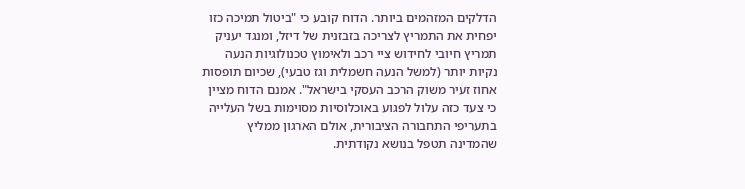הדלקים המזהמים ביותר. הדוח קובע כי "ביטול תמיכה כזו יפחית את התמריץ לצריכה בזבזנית של דיזל, ומנגד יעניק תמריץ חיובי לחידוש ציי רכב ולאימוץ טכנולוגיות הנעה נקיות יותר (למשל הנעה חשמלית וגז טבעי), שכיום תופסות אחוז זעיר משוק הרכב העסקי בישראל". אמנם הדוח מציין כי צעד כזה עלול לפגוע באוכלוסיות מסוימות בשל העלייה בתעריפי התחבורה הציבורית, אולם הארגון ממליץ שהמדינה תטפל בנושא נקודתית.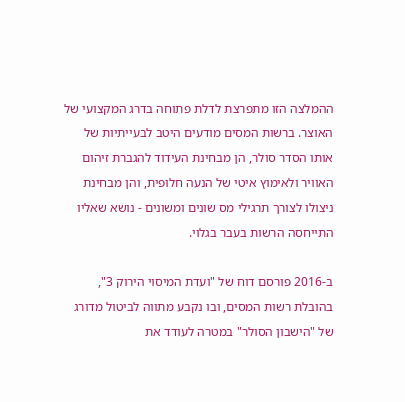ההמלצה הזו מתפרצת לדלת פתוחה בדרג המקצועי של האוצר. ברשות המסים מודעים היטב לבעייתיות של אותו הסדר סולר, הן מבחינת העידוד להגברת זיהום האוויר ולאימוץ איטי של הנעה חלופית, והן מבחינת ניצולו לצורך תרגילי מס שונים ומשונים - נושא שאליו התייחסה הרשות בעבר בגלוי.

ב-2016 פורסם דוח של "ועדת המיסוי הירוק 3", בהובלת רשות המסים, ובו נקבע מתווה לביטול מדורג של "הישבון הסולר" במטרה לעודד את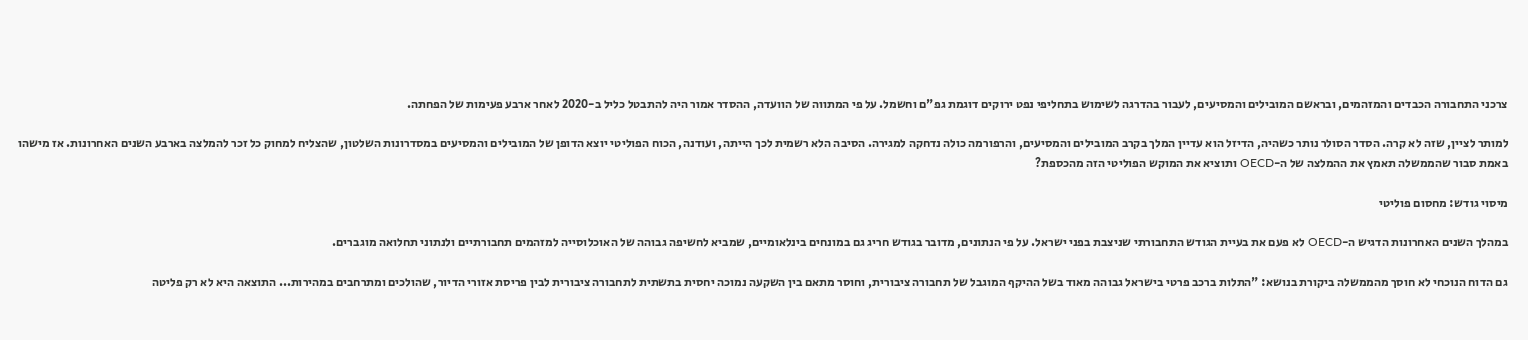צרכני התחבורה הכבדים והמזהמים, ובראשם המובילים והמסיעים, לעבור בהדרגה לשימוש בתחליפי נפט ירוקים דוגמת גפ"ם וחשמל. על פי המתווה של הוועדה, ההסדר אמור היה להתבטל כליל ב-2020 לאחר ארבע פעימות של הפחתה.

למותר לציין, שזה לא קרה. הסדר הסולר נותר כשהיה, הדיזל הוא עדיין המלך בקרב המובילים והמסיעים, והרפורמה כולה נדחקה למגירה. הסיבה הלא רשמית לכך הייתה, ועודנה, הכוח הפוליטי יוצא הדופן של המובילים והמסיעים במסדרונות השלטון, שהצליח למחוק כל זכר להמלצה בארבע השנים האחרונות. אז מישהו באמת סבור שהממשלה תאמץ את ההמלצה של ה-OECD ותוציא את המוקש הפוליטי הזה מהכספת?

מיסוי גודש: מחסום פוליטי

במהלך השנים האחרונות הדגיש ה-OECD לא פעם את בעיית הגודש התחבורתי שניצבת בפני ישראל. על פי הנתונים, מדובר בגודש חריג גם במונחים בינלאומיים, שמביא לחשיפה גבוהה של האוכלוסייה למזהמים תחבורתיים ולנתוני תחלואה מוגברים.

גם הדוח הנוכחי לא חוסך מהממשלה ביקורת בנושא: "התלות ברכב פרטי בישראל גבוהה מאוד בשל ההיקף המוגבל של תחבורה ציבורית, וחוסר מתאם בין השקעה נמוכה יחסית בתשתית לתחבורה ציבורית לבין פריסת אזורי הדיור, שהולכים ומתרחבים במהירות... התוצאה היא לא רק פליטה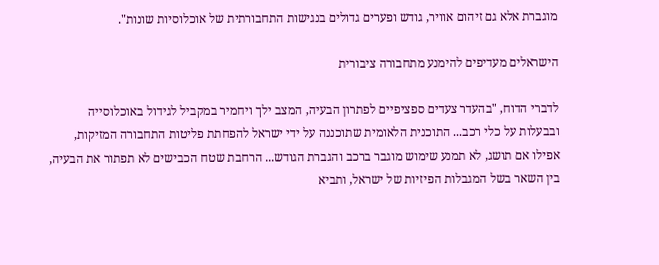מוגברת אלא גם זיהום אוויר, גודש ופערים גדולים בנגישות התחבורתית של אוכלוסיות שונות".

הישראלים מעדיפים להימנע מתחבורה ציבורית

לדברי הדוח, "בהעדר צעדים ספציפיים לפתרון הבעיה, המצב ילך ויחמיר במקביל לגידול באוכלוסייה ובבעלות על כלי רכב... התוכנית הלאומית שתוכננה על ידי ישראל להפחתת פליטות התחבורה המזיקות, אפילו אם תושג, לא תמנע שימוש מוגבר ברכב והגברת הגודש... הרחבת שטח הכבישים לא תפתור את הבעיה, בין השאר בשל המגבלות הפיזיות של ישראל, ותביא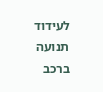לעידוד תנועה ברכב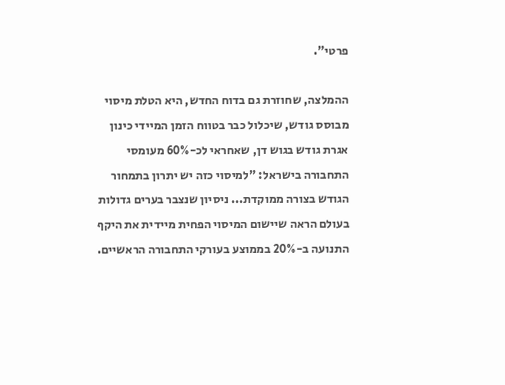פרטי".

ההמלצה, שחוזרת גם בדוח החדש, היא הטלת מיסוי מבוסס גודש, שיכלול כבר בטווח הזמן המיידי כינון אגרת גודש בגוש דן, שאחראי לכ-60% מעומסי התחבורה בישראל: "למיסוי כזה יש יתרון בתמחור הגודש בצורה ממוקדת... ניסיון שנצבר בערים גדולות בעולם הראה שיישום המיסוי הפחית מיידית את היקף התנועה ב-20% בממוצע בעורקי התחבורה הראשיים.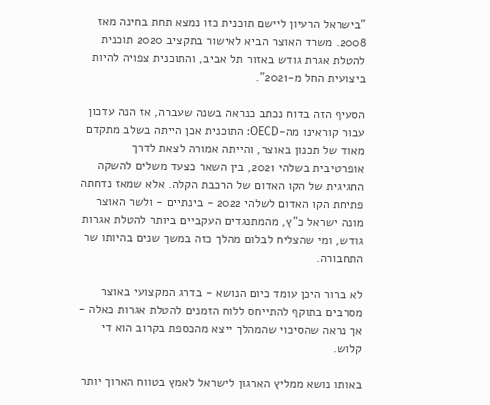"בישראל הרעיון ליישם תוכנית כזו נמצא תחת בחינה מאז 2008. משרד האוצר הביא לאישור בתקציב 2020 תוכנית להטלת אגרת גודש באזור תל אביב, והתוכנית צפויה להיות ביצועית החל מ-2021".

הסעיף הזה בדוח נכתב כנראה בשנה שעברה, אז הנה עדכון עבור קוראינו מה-OECD: התוכנית אכן הייתה בשלב מתקדם מאוד של תכנון באוצר, והייתה אמורה לצאת לדרך אופרטיבית בשלהי 2021, בין השאר כצעד משלים להשקה החגיגית של הקו האדום של הרכבת הקלה. אלא שמאז נדחתה פתיחת הקו האדום לשלהי 2022 - בינתיים - ולשר האוצר מונה ישראל כ"ץ, מהמתנגדים העקביים ביותר להטלת אגרות גודש, ומי שהצליח לבלום מהלך כזה במשך שנים בהיותו שר התחבורה.

לא ברור היכן עומד כיום הנושא - בדרג המקצועי באוצר מסרבים בתוקף להתייחס ללוח הזמנים להטלת אגרות כאלה - אך נראה שהסיכוי שהמהלך ייצא מהכספת בקרוב הוא די קלוש.

באותו נושא ממליץ הארגון לישראל לאמץ בטווח הארוך יותר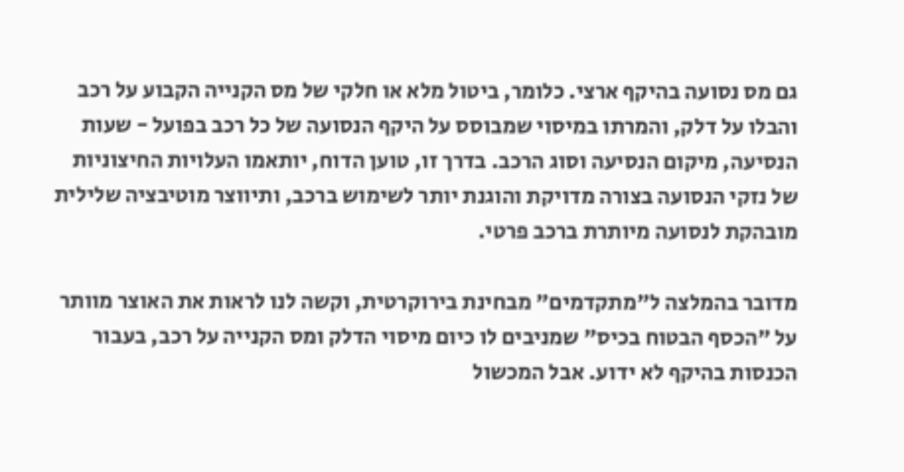גם מס נסועה בהיקף ארצי. כלומר, ביטול מלא או חלקי של מס הקנייה הקבוע על רכב והבלו על דלק, והמרתו במיסוי שמבוסס על היקף הנסועה של כל רכב בפועל - שעות הנסיעה, מיקום הנסיעה וסוג הרכב. בדרך זו, טוען הדוח, יותאמו העלויות החיצוניות של נזקי הנסועה בצורה מדויקת והוגנת יותר לשימוש ברכב, ותיווצר מוטיבציה שלילית מובהקת לנסועה מיותרת ברכב פרטי.

מדובר בהמלצה ל"מתקדמים" מבחינת בירוקרטית, וקשה לנו לראות את האוצר מוותר על "הכסף הבטוח בכיס" שמניבים לו כיום מיסוי הדלק ומס הקנייה על רכב, בעבור הכנסות בהיקף לא ידוע. אבל המכשול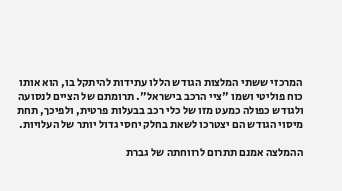המרכזי ששתי המלצות הגודש הללו עתידות להיתקל בו, הוא אותו כוח פוליטי ושמו "ציי הרכב בישראל". תרומתם של הציים לנסועה ולגודש כפולה כמעט מזו של כלי רכב בבעלות פרטית, ולפיכך, תחת מיסוי הגודש הם יצטרכו לשאת בחלק יחסי גדול יותר של העלויות.

ההמלצה אמנם תתרום לרווחתה של גברת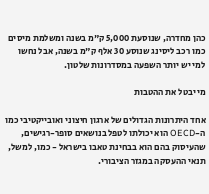כהן מחדרה, שנוסעת 5,000 ק"מ בשנה ומשלמת מיסים כמו רכב ליסינג שנוסע 30 אלף ק"מ בשנה, אבל נחשו למי יש יותר השפעה במסדרונות שלטון.

מי יבטל את ההטבות

אחד היתרונות הגדולים של ארגון חיצוני ואובייקטיבי כמו ה-OECD הוא יכולתו לטפל בנושאים סופר-רגישים, שהעיסוק בהם הוא בבחינת טאבו בישראל - כמו, למשל, תנאי ההעסקה במגזר הציבורי.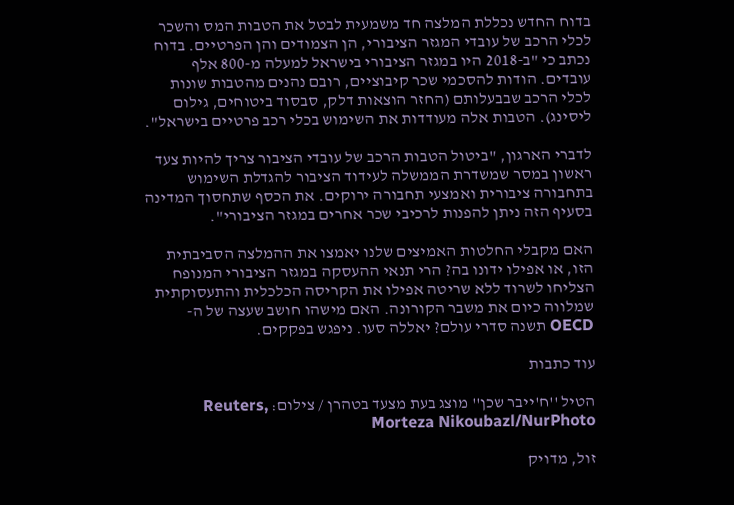בדוח החדש נכללת המלצה חד משמעית לבטל את הטבות המס והשכר לכלי הרכב של עובדי המגזר הציבורי, הן הצמודים והן הפרטיים. בדוח נכתב כי "ב-2018 היו במגזר הציבורי בישראל למעלה מ-800 אלף עובדים. הודות להסכמי שכר קיבוציים, רובם נהנים מהטבות שונות לכלי הרכב שבבעלותם (החזר הוצאות דלק, סבסוד ביטוחים, גילום ליסינג). הטבות אלה מעודדות את השימוש בכלי רכב פרטיים בישראל".

לדברי הארגון, "ביטול הטבות הרכב של עובדי הציבור צריך להיות צעד ראשון במסר שמשדרת הממשלה לעידוד הציבור להגדלת השימוש בתחבורה ציבורית ואמצעי תחבורה ירוקים. את הכסף שתחסוך המדינה בסעיף הזה ניתן להפנות לרכיבי שכר אחרים במגזר הציבורי".

האם מקבלי החלטות האמיצים שלנו יאמצו את ההמלצה הסביבתית הזו, או אפילו ידונו בה? הרי תנאי ההעסקה במגזר הציבורי המנופח הצליחו לשרוד ללא שריטה אפילו את הקריסה הכלכלית והתעסוקתית שמלווה כיום את משבר הקורונה. האם מישהו חושב שעצה של ה-OECD תשנה סדרי עולם? יאללה סעו. ניפגש בפקקים.

עוד כתבות

הטיל ''ח'ייבר שכן'' מוצג בעת מצעד בטהרן / צילום: Reuters, Morteza Nikoubazl/NurPhoto

זול, מדויק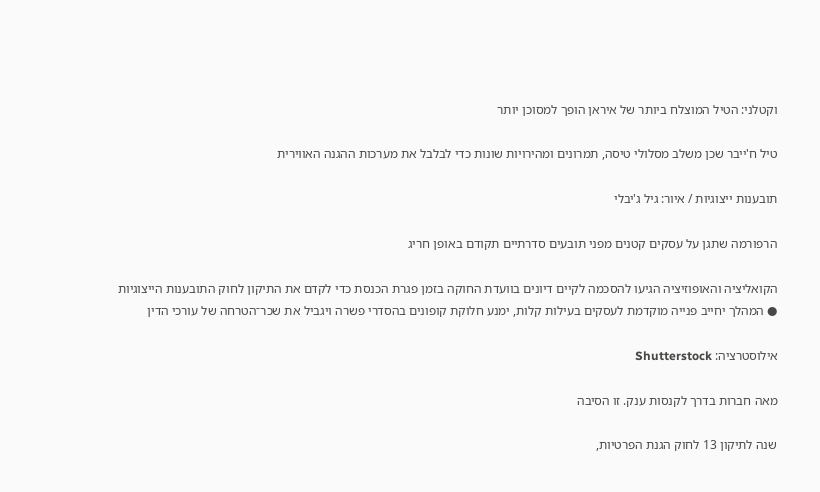וקטלני: הטיל המוצלח ביותר של איראן הופך למסוכן יותר

טיל ח'ייבר שכן משלב מסלולי טיסה, תמרונים ומהירויות שונות כדי לבלבל את מערכות ההגנה האווירית

תובענות ייצוגיות / איור: גיל ג'יבלי

הרפורמה שתגן על עסקים קטנים מפני תובעים סדרתיים תקודם באופן חריג

הקואליציה והאופוזיציה הגיעו להסכמה לקיים דיונים בוועדת החוקה בזמן פגרת הכנסת כדי לקדם את התיקון לחוק התובענות הייצוגיות ● המהלך יחייב פנייה מוקדמת לעסקים בעילות קלות, ימנע חלוקת קופונים בהסדרי פשרה ויגביל את שכר־הטרחה של עורכי הדין

אילוסטרציה: Shutterstock

מאה חברות בדרך לקנסות ענק. זו הסיבה

שנה לתיקון 13 לחוק הגנת הפרטיות,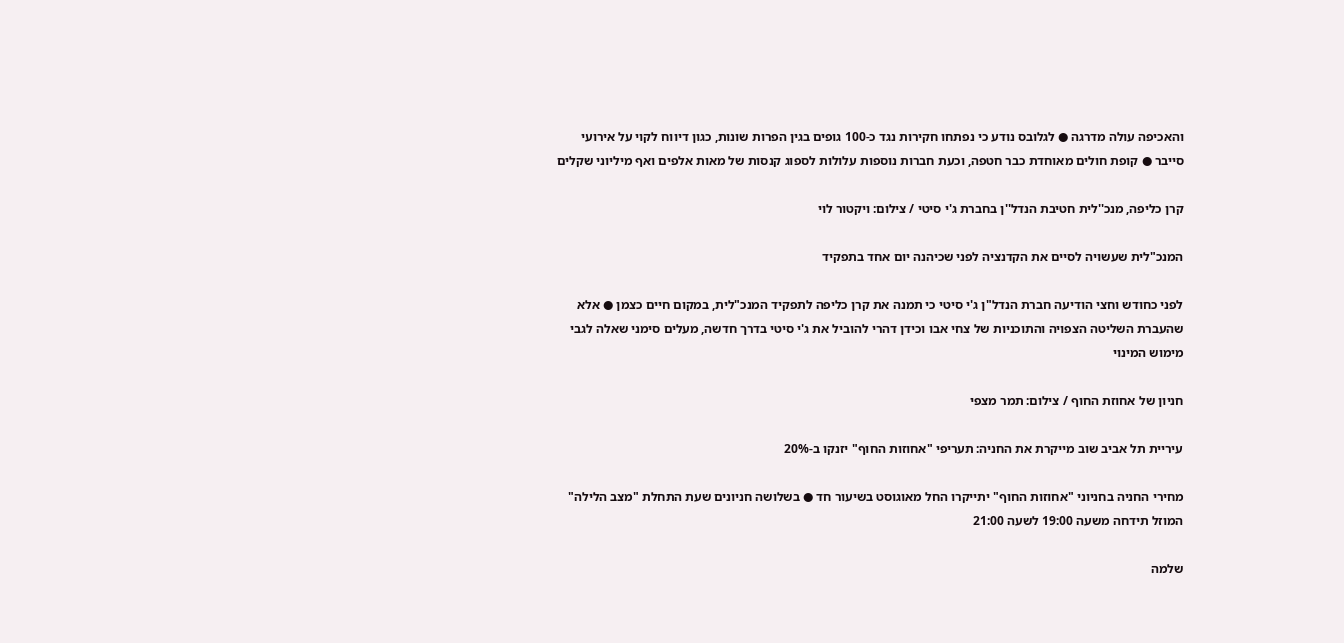והאכיפה עולה מדרגה ● לגלובס נודע כי נפתחו חקירות נגד כ-100 גופים בגין הפרות שונות, כגון דיווח לקוי על אירועי סייבר ● קופת חולים מאוחדת כבר חטפה, וכעת חברות נוספות עלולות לספוג קנסות של מאות אלפים ואף מיליוני שקלים

קרן כליפה, מנכ''לית חטיבת הנדל''ן בחברת ג'י סיטי / צילום: ויקטור לוי

המנכ"לית שעשויה לסיים את הקדנציה לפני שכיהנה יום אחד בתפקיד

לפני כחודש וחצי הודיעה חברת הנדל"ן ג'י סיטי כי תמנה את קרן כליפה לתפקיד המנכ"לית, במקום חיים כצמן ● אלא שהעברת השליטה הצפויה והתוכניות של צחי אבו וכידן דהרי להוביל את ג'י סיטי בדרך חדשה, מעלים סימני שאלה לגבי מימוש המינוי

חניון של אחוזת החוף / צילום: תמר מצפי

עיריית תל אביב שוב מייקרת את החניה: תעריפי "אחוזות החוף" יזנקו ב-20%

מחירי החניה בחניוני "אחוזות החוף" יתייקרו החל מאוגוסט בשיעור חד ● בשלושה חניונים שעת התחלת "מצב הלילה" המוזל תידחה משעה 19:00 לשעה 21:00

שלמה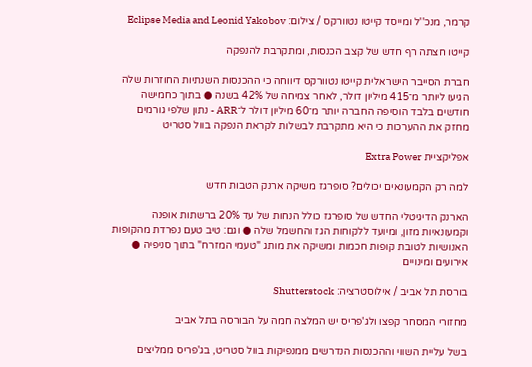קרמר, מנכ''ל ומייסד קייטו נטוורקס / צילום: Eclipse Media and Leonid Yakobov

קייטו חצתה רף חדש של קצב הכנסות, ומתקרבת להנפקה

חברת הסייבר הישראלית קייטו נטוורקס דיווחה כי ההכנסות השנתיות החוזרות שלה הגיעו ליותר מ־415 מיליון דולר, לאחר צמיחה של 42% בשנה ● בתוך כחמישה חודשים בלבד הוסיפה החברה יותר מ־60 מיליון דולר ל־ARR - נתון שלפי גורמים מחזק את ההערכות כי היא מתקרבת לבשלות לקראת הנפקה בוול סטריט

אפליקציית Extra Power

למה רק הקמעונאים יכולים? סופרגז משיקה ארנק הטבות חדש

הארנק הדיגיטלי החדש של סופרגז כולל הנחות של עד 20% ברשתות אופנה וקמעונאיות מזון, ומיועד ללקוחות הגז והחשמל שלה ● וגם: טיב טעם נפרדת מהקופות האנושיות לטובת קופות חכמות ומשיקה את מותג "טעמי המזרח" בתוך סניפיה ● אירועים ומינויים

בורסת תל אביב / אילוסטרציה: Shutterstock

מחזורי המסחר קפצו ולג'פריס יש המלצה חמה על הבורסה בתל אביב

בשל עליית השווי וההכנסות הנדרשים ממנפיקות בוול סטריט, בג'פריס ממליצים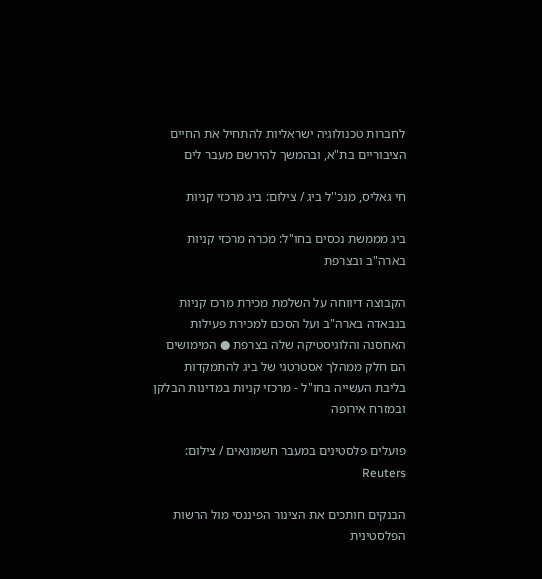לחברות טכנולוגיה ישראליות להתחיל את החיים הציבוריים בת"א, ובהמשך להירשם מעבר לים

חי גאליס, מנכ''ל ביג / צילום: ביג מרכזי קניות

ביג מממשת נכסים בחו"ל: מכרה מרכזי קניות בארה"ב ובצרפת

הקבוצה דיווחה על השלמת מכירת מרכז קניות בנבאדה בארה"ב ועל הסכם למכירת פעילות האחסנה והלוגיסטיקה שלה בצרפת ● המימושים הם חלק ממהלך אסטרטגי של ביג להתמקדות בליבת העשייה בחו"ל - מרכזי קניות במדינות הבלקן ובמזרח אירופה

פועלים פלסטינים במעבר חשמונאים / צילום: Reuters

הבנקים חותכים את הצינור הפיננסי מול הרשות הפלסטינית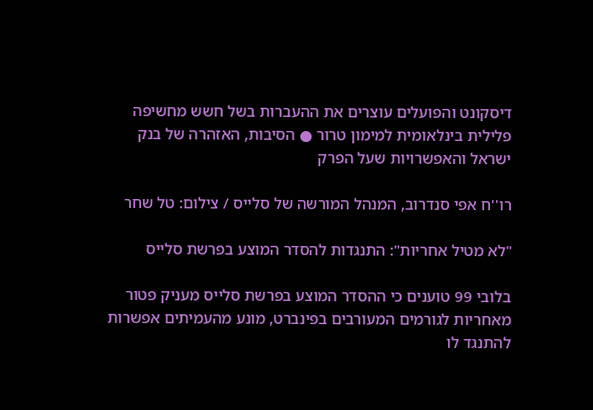דיסקונט והפועלים עוצרים את ההעברות בשל חשש מחשיפה פלילית בינלאומית למימון טרור ● הסיבות, האזהרה של בנק ישראל והאפשרויות שעל הפרק

רו''ח אפי סנדרוב, המנהל המורשה של סלייס / צילום: טל שחר

"לא מטיל אחריות": התנגדות להסדר המוצע בפרשת סלייס

בלובי 99 טוענים כי ההסדר המוצע בפרשת סלייס מעניק פטור מאחריות לגורמים המעורבים בפינברט, מונע מהעמיתים אפשרות להתנגד לו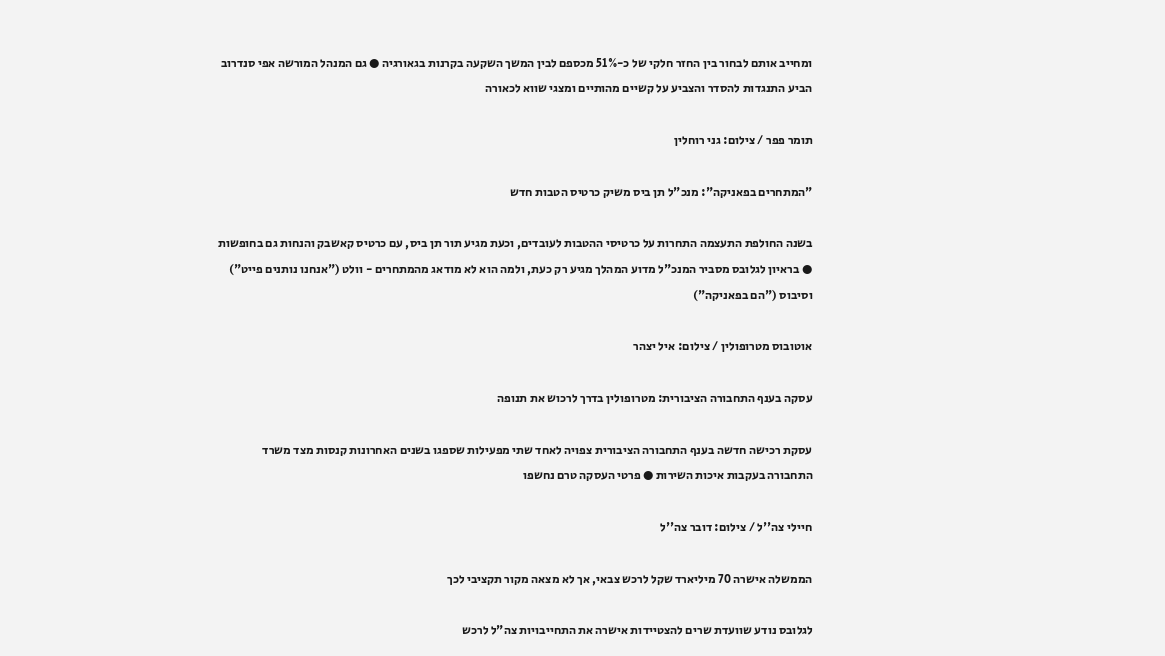ומחייב אותם לבחור בין החזר חלקי של כ-51% מכספם לבין המשך השקעה בקרנות בגאורגיה ● גם המנהל המורשה אפי סנדרוב הביע התנגדות להסדר והצביע על קשיים מהותיים ומצגי שווא לכאורה

תומר פפר / צילום: גני רוחלין

"המתחרים בפאניקה": מנכ"ל תן ביס משיק כרטיס הטבות חדש

בשנה החולפת התעצמה התחרות על כרטיסי ההטבות לעובדים, וכעת מגיע תור תן ביס, עם כרטיס קאשבק והנחות גם בחופשות ● בראיון לגלובס מסביר המנכ"ל מדוע המהלך מגיע רק כעת, ולמה הוא לא מודאג מהמתחרים - וולט ("אנחנו נותנים פייט") וסיבוס ("הם בפאניקה")

אוטובוס מטרופולין / צילום: איל יצהר

עסקה בענף התחבורה הציבורית: מטרופולין בדרך לרכוש את תנופה

עסקת רכישה חדשה בענף התחבורה הציבורית צפויה לאחד שתי מפעילות שספגו בשנים האחרונות קנסות מצד משרד התחבורה בעקבות איכות השירות ● פרטי העסקה טרם נחשפו

חיילי צה''ל / צילום: דובר צה''ל

הממשלה אישרה 70 מיליארד שקל לרכש צבאי, אך לא מצאה מקור תקציבי לכך

לגלובס נודע שוועדת שרים להצטיידות אישרה את התחייבויות צה"ל לרכש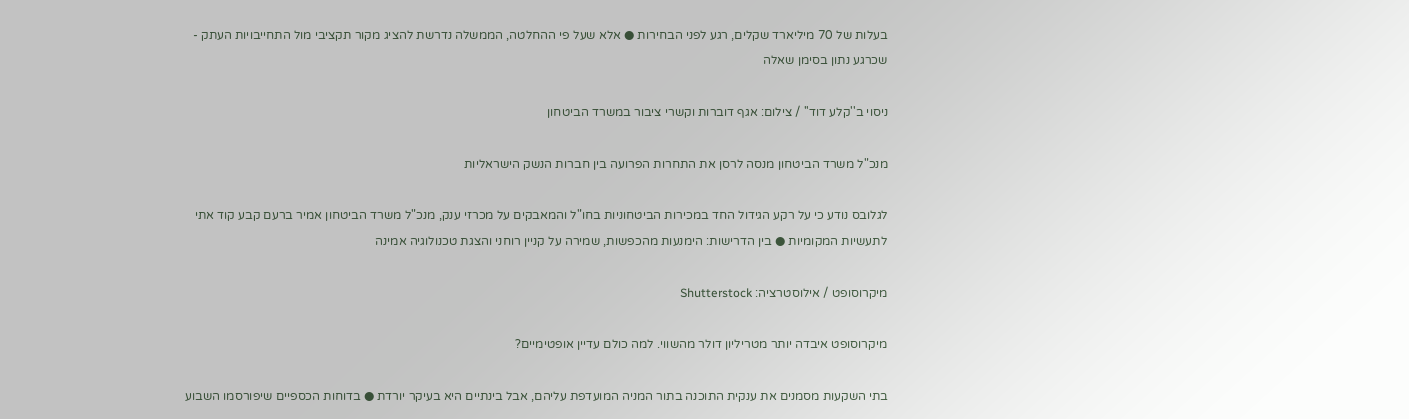בעלות של 70 מיליארד שקלים, רגע לפני הבחירות ● אלא שעל פי ההחלטה, הממשלה נדרשת להציג מקור תקציבי מול התחייבויות העתק - שכרגע נתון בסימן שאלה

ניסוי ב''קלע דוד'' / צילום: אגף דוברות וקשרי ציבור במשרד הביטחון

מנכ"ל משרד הביטחון מנסה לרסן את התחרות הפרועה בין חברות הנשק הישראליות

לגלובס נודע כי על רקע הגידול החד במכירות הביטחוניות בחו"ל והמאבקים על מכרזי ענק, מנכ"ל משרד הביטחון אמיר ברעם קבע קוד אתי לתעשיות המקומיות ● בין הדרישות: הימנעות מהכפשות, שמירה על קניין רוחני והצגת טכנולוגיה אמינה

מיקרוסופט / אילוסטרציה: Shutterstock

מיקרוסופט איבדה יותר מטריליון דולר מהשווי. למה כולם עדיין אופטימיים?

בתי השקעות מסמנים את ענקית התוכנה בתור המניה המועדפת עליהם, אבל בינתיים היא בעיקר יורדת ● בדוחות הכספיים שיפורסמו השבוע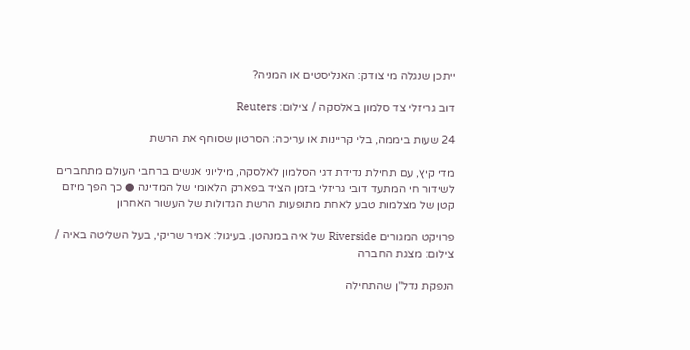ייתכן שנגלה מי צודק: האנליסטים או המניה?

דוב גריזלי צד סלמון באלסקה / צילום: Reuters

24 שעות ביממה, בלי קריינות או עריכה: הסרטון שסוחף את הרשת

מדי קיץ, עם תחילת נדידת דגי הסלמון לאלסקה, מיליוני אנשים ברחבי העולם מתחברים לשידור חי המתעד דובי גריזלי בזמן הציד בפארק הלאומי של המדינה ● כך הפך מיזם קטן של מצלמות טבע לאחת מתופעות הרשת הגדולות של העשור האחרון

פרויקט המגורים Riverside של איה במנהטן. בעיגול: אמיר שריקי, בעל השליטה באיה / צילום: מצגת החברה

הנפקת נדל"ן שהתחילה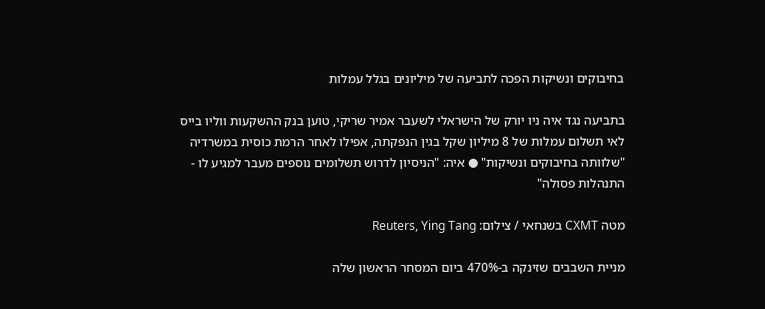בחיבוקים ונשיקות הפכה לתביעה של מיליונים בגלל עמלות

בתביעה נגד איה ניו יורק של הישראלי לשעבר אמיר שריקי, טוען בנק ההשקעות ווליו בייס לאי תשלום עמלות של 8 מיליון שקל בגין הנפקתה, אפילו לאחר הרמת כוסית במשרדיה "שלוותה בחיבוקים ונשיקות" ● איה: "הניסיון לדרוש תשלומים נוספים מעבר למגיע לו - התנהלות פסולה"

מטה CXMT בשנחאי / צילום: Reuters, Ying Tang

מניית השבבים שזינקה ב-470% ביום המסחר הראשון שלה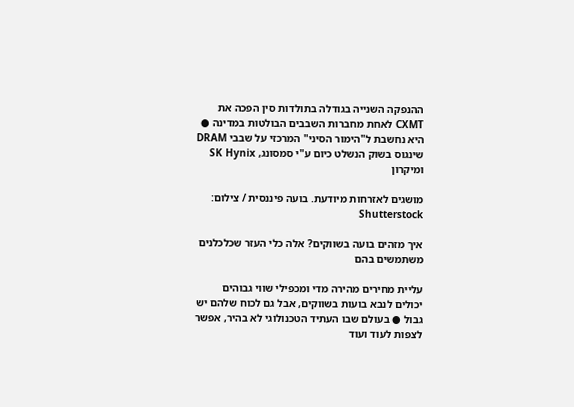ההנפקה השנייה בגודלה בתולדות סין הפכה את CXMT לאחת מחברות השבבים הבולטות במדינה ● היא נחשבת ל"הימור הסיני" המרכזי על שבבי DRAM שינגוס בשוק הנשלט כיום ע"י סמסונג, SK Hynix ומיקרון

מושגים לאזרחות מיודעת. בועה פיננסית / צילום: Shutterstock

איך מזהים בועה בשווקים? אלה כלי העזר שכלכלנים משתמשים בהם

עליית מחירים מהירה מדי ומכפילי שווי גבוהים יכולים לנבא בועות בשווקים, אבל גם לכוח שלהם יש גבול ● בעולם שבו העתיד הטכנולוגי לא בהיר, אפשר לצפות לעוד ועוד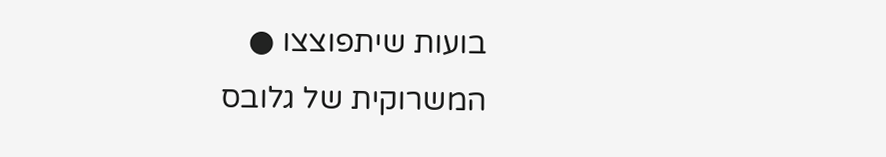בועות שיתפוצצו ● המשרוקית של גלובס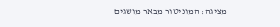מציגה: המוניטור מבאר מושגים